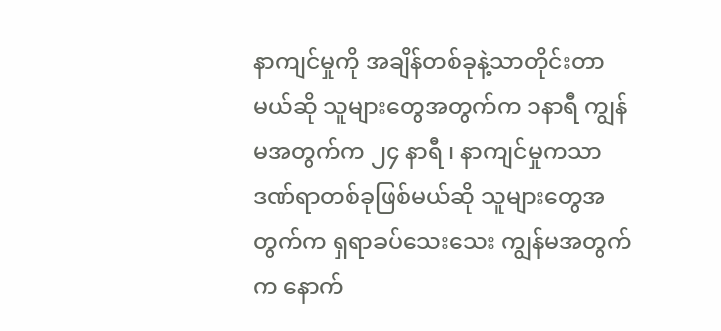နာကျင်မှုကို အချိန်တစ်ခုနဲ့သာတိုင်းတာမယ်ဆို သူများတွေအတွက်က ၁နာရီ ကျွန်မအတွက်က ၂၄ နာရီ ၊ နာကျင်မှုကသာ ဒဏ်ရာတစ်ခုဖြစ်မယ်ဆို သူများတွေအတွက်က ရှရာခပ်သေးသေး ကျွန်မအတွက်က နောက်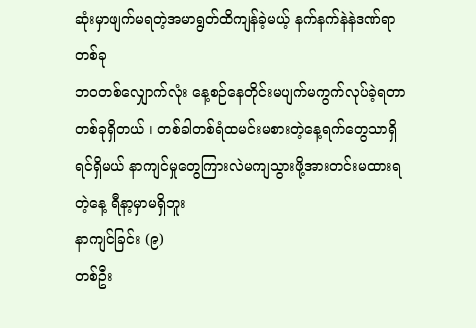ဆုံးမှာဖျက်မရတဲ့အမာရွတ်ထိကျန်ခဲ့မယ့် နက်နက်နဲနဲဒဏ်ရာတစ်ခု
ဘဝတစ်လျှောက်လုံး နေ့စဉ်နေတိုင်းမပျက်မကွက်လုပ်ခဲ့ရတာတစ်ခုရှိတယ် ၊ တစ်ခါတစ်ရံထမင်းမစားတဲ့နေ့ရက်တွေသာရှိရင်ရှိမယ် နာကျင်မှုတွေကြားလဲမကျသွားဖို့အားတင်းမထားရတဲ့နေ့ ရီနာ့မှာမရှိဘူး
နာကျင်ခြင်း (၉)
တစ်ဦး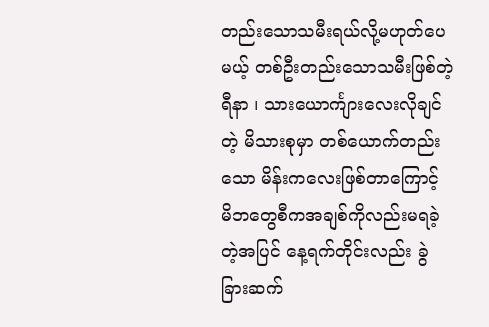တည်းသောသမီးရယ်လို့မဟုတ်ပေမယ့် တစ်ဦးတည်းသောသမီးဖြစ်တဲ့ရီနာ ၊ သားယောင်္ကျားလေးလိုချင်တဲ့ မိသားစုမှာ တစ်ယောက်တည်းသော မိန်းကလေးဖြစ်တာကြောင့် မိဘတွေစီကအချစ်ကိုလည်းမရခဲ့တဲ့အပြင် နေ့ရက်တိုင်းလည်း ခွဲခြားဆက်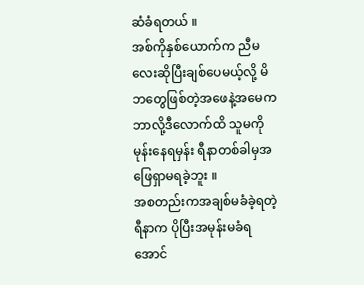ဆံခံရတယ် ။
အစ်ကိုနှစ်ယောက်က ညီမလေးဆိုပြီးချစ်ပေမယ့်လို့ မိဘတွေဖြစ်တဲ့အဖေနဲ့အမေက ဘာလို့ဒီလောက်ထိ သူမကိုမုန်းနေရမှန်း ရီနာတစ်ခါမှအဖြေရှာမရခဲ့ဘူး ။
အစတည်းကအချစ်မခံခဲ့ရတဲ့ရီနာက ပိုပြီးအမုန်းမခံရအောင်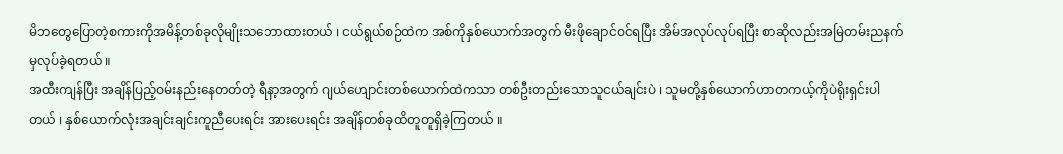မိဘတွေပြောတဲ့စကားကိုအမိန့်တစ်ခုလိုမျိုးသဘောထားတယ် ၊ ငယ်ရွယ်စဉ်ထဲက အစ်ကိုနှစ်ယောက်အတွက် မီးဖိုချောင်ဝင်ရပြီး အိမ်အလုပ်လုပ်ရပြီး စာဆိုလည်းအမြဲတမ်းညနက်မှလုပ်ခဲ့ရတယ် ။
အထီးကျန်ပြီး အချိန်ပြည့်ဝမ်းနည်းနေတတ်တဲ့ ရီနာ့အတွက် ဂျယ်ဟျောင်းတစ်ယောက်ထဲကသာ တစ်ဦးတည်းသောသူငယ်ချင်းပဲ ၊ သူမတို့နှစ်ယောက်ဟာတကယ့်ကိုပဲရိုးရှင်းပါတယ် ၊ နှစ်ယောက်လုံးအချင်းချင်းကူညီပေးရင်း အားပေးရင်း အချိန်တစ်ခုထိတူတူရှိခဲ့ကြတယ် ။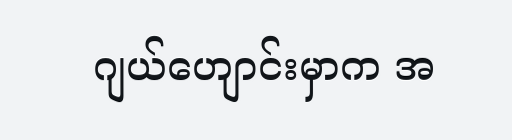ဂျယ်ဟျောင်းမှာက အ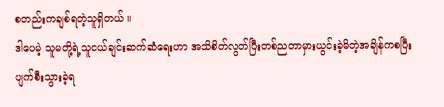စတည်းကချစ်ရတဲ့သူရှိတယ် ။
ဒါပေမဲ့ သူမတို့ရဲ့သူငယ်ချင်းဆက်ဆံရေးဟာ အသိစိတ်လွတ်ပြီးတစ်ညတာမှားယွင်းခဲ့မိတဲ့အချိန်ကစပြီး ပျက်စီးသွားခဲ့ရ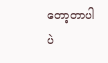တော့တာပါပဲ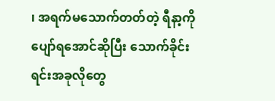၊ အရက်မသောက်တတ်တဲ့ ရီနာ့ကိုပျော်ရအောင်ဆိုပြီး သောက်ခိုင်းရင်းအခုလိုတွေ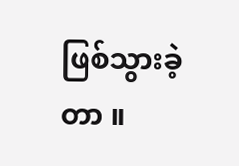ဖြစ်သွားခဲ့တာ ။